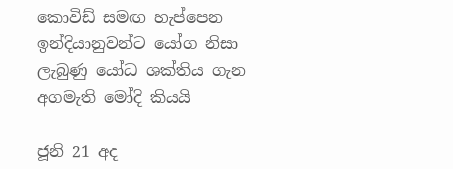කොවිඩ් සමඟ හැප්පෙන ඉන්දියානුවන්ට යෝග නිසා ලැබුණු යෝධ ශක්තිය ගැන අගමැති මෝදි කියයි

ජූනි 21 අද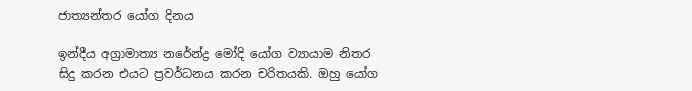ජාත්‍යන්තර යෝග දිනය

ඉන්දීය අග්‍රාමාත්‍ය නරේන්ද්‍ර මෝදි යෝග ව්‍යායාම නිතර සිදු කරන එයට ප්‍රවර්ධනය කරන චරිතයකි. ඔහු යෝග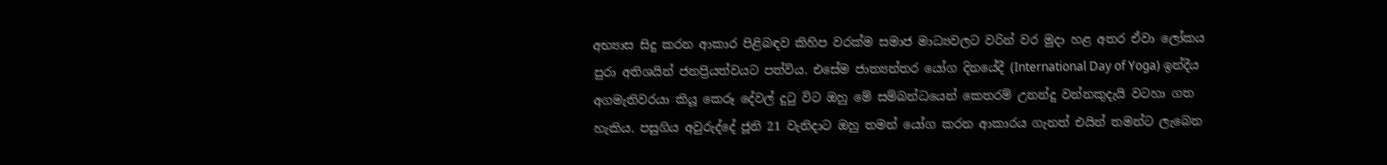අභ්‍යාස සිදු කරන ආකාර පිළිබඳව කිහිප වරක්ම සමාජ මාධ්‍යවලට වරින් වර මුදා හළ අතර ඒවා ලෝකය පුරා අතිශයින් ජනප්‍රියත්වයට පත්විය. එසේම ජාත්‍යන්තර යෝග දිනයේදී (International Day of Yoga) ඉන්දීය අගමැතිවරයා කියූ කෙරූ දේවල් දුටු විට ඔහු මේ සම්බන්ධයෙන් කෙතරම් උනන්දු වන්නකුදැයි වටහා ගත හැකිය. පසුගිය අවුරුද්දේ ජූනි 21 වැනිදාට ඔහු තමන් යෝග කරන ආකාරය ගැනත් එයින් තමන්ට ලැබෙන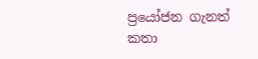ප්‍රයෝජන ගැනත් කතා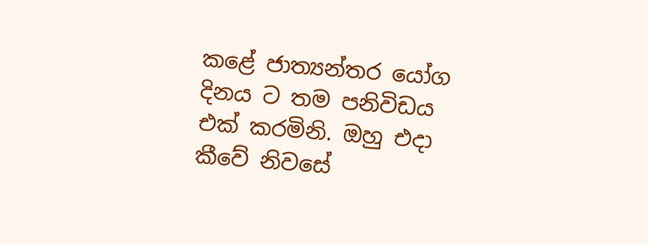කළේ ජාත්‍යන්තර යෝග දිනය ට තම පනිවිඩය එක් කරමිනි. ඔහු එදා කීවේ නිවසේ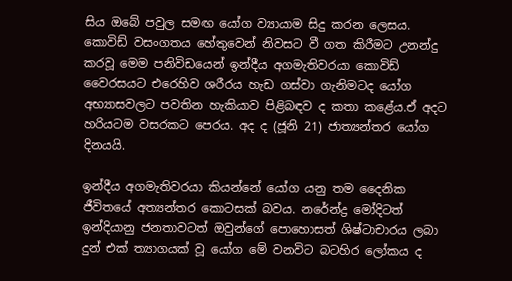සිය ඔබේ පවුල සමඟ යෝග ව්‍යායාම සිදු කරන ලෙසය. කොවිඩ් වසංගතය හේතුවෙන් නිවසට වී ගත කිරීමට උනන්දු කරවූ මෙම පනිවිඩයෙන් ඉන්දීය අගමැතිවරයා කොවිඩ් වෛරසයට එරෙහිව ශරීරය හැඩ ගස්වා ගැනිමටද යෝග අභ්‍යාසවලට පවතින හැකියාව පිළිබඳව ද කතා කළේය.ඒ අදට හරියටම වසරකට පෙරය. අද ද (ජූනි 21) ජාත්‍යන්තර යෝග දිනයයි.

ඉන්දීය අගමැතිවරයා කියන්නේ යෝග යනු තම දෛනික ජීවිතයේ අත්‍යන්තර කොටසක් බවය. නරේන්ද්‍ර මෝදිටත් ඉන්දියානු ජනතාවටත් ඔවුන්ගේ පොහොසත් ශිෂ්ටාචාරය ලබා දුන් එක් ත්‍යාගයක් වූ යෝග මේ වනවිට බටහිර ලෝකය ද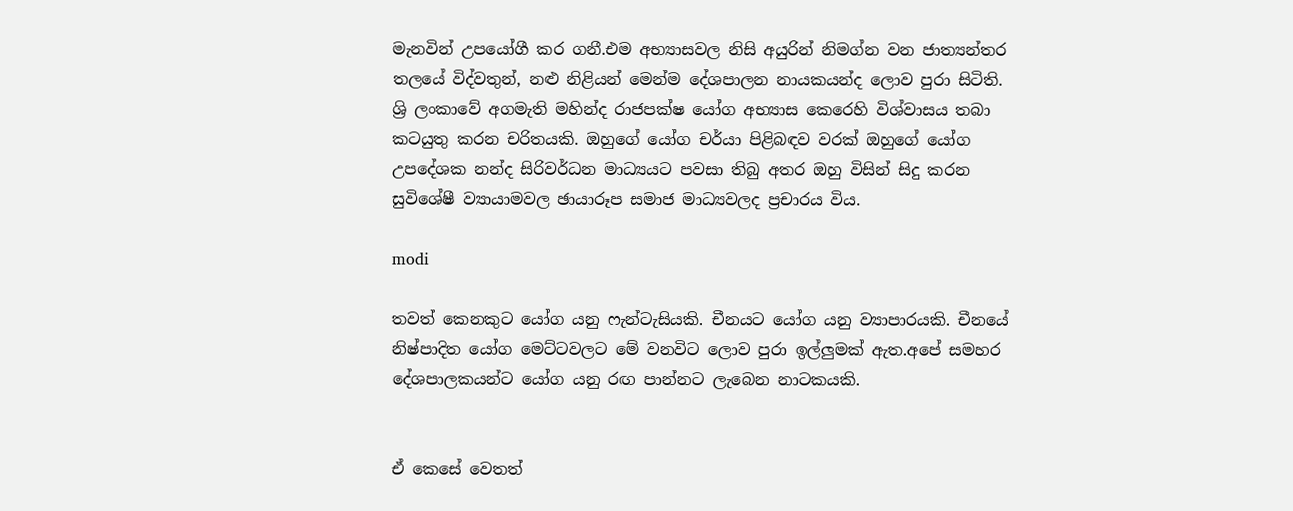මැනවින් උපයෝගී කර ගනී.එම අභ්‍යාසවල නිසි අයුරින් නිමග්න වන ජාත්‍යන්තර තලයේ විද්වතුන්, නළු නිළියන් මෙන්ම දේශපාලන නායකයන්ද ලොව පුරා සිටිති. ශ්‍රි ලංකාවේ අගමැති මහින්ද රාජපක්ෂ යෝග අභ්‍යාස කෙරෙහි විශ්වාසය තබා කටයුතු කරන චරිතයකි. ඔහුගේ යෝග චර්යා පිළිබඳව වරක් ඔහුගේ යෝග උපදේශක නන්ද සිරිවර්ධන මාධ්‍යයට පවසා තිබු අතර ඔහු විසින් සිදු කරන සුවිශේෂී ව්‍යායාමවල ඡායාරූප සමාජ මාධ්‍යවලද ප්‍රචාරය විය.

modi

තවත් කෙනකුට යෝග යනු ෆැන්ටැසියකි. චීනයට යෝග යනු ව්‍යාපාරයකි. චීනයේ නිෂ්පාදිත යෝග මෙට්ටවලට මේ වනවිට ලොව පුරා ඉල්ලුමක් ඇත.අපේ සමහර දේශපාලකයන්ට යෝග යනු රඟ පාන්නට ලැබෙන නාටකයකි.


ඒ කෙසේ වෙතත්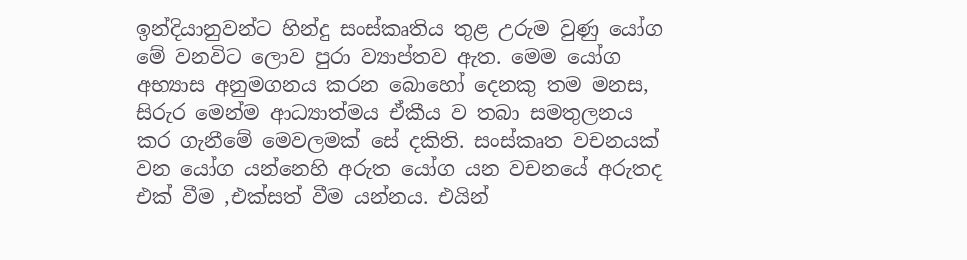ඉන්දියානුවන්ට හින්දු සංස්කෘතිය තුළ උරුම වුණු යෝග මේ වනවිට ලොව පුරා ව්‍යාප්තව ඇත. මෙම යෝග අභ්‍යාස අනුමගනය කරන බොහෝ දෙනකු තම මනස, සිරුර මෙන්ම ආධ්‍යාත්මය ඒකීය ව තබා සමතුලනය කර ගැනීමේ මෙවලමක් සේ දකිති. සංස්කෘත වචනයක් වන යෝග යන්නෙහි අරුත යෝග යන වචනයේ අරුතද එක් වීම ,එක්සත් වීම යන්නය. එයින්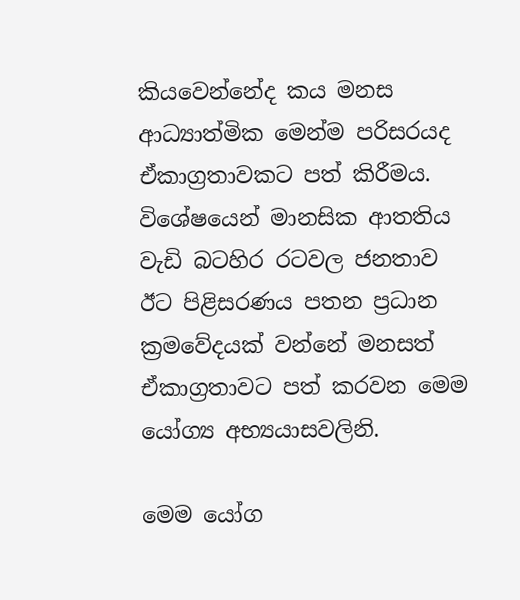කියවෙන්නේද කය මනස ආධ්‍යාත්මික මෙන්ම පරිසරයද ඒකාග්‍රතාවකට පත් කිරීමය. විශේෂයෙන් මානසික ආතතිය වැඩි බටහිර රටවල ජනතාව ඊට පිළිසරණය පතන ප්‍රධාන ක්‍රමවේදයක් වන්නේ මනසත් ඒකාග්‍රතාවට පත් කරවන මෙම යෝග්‍ය අභ්‍යයාසවලිනි.

මෙම යෝග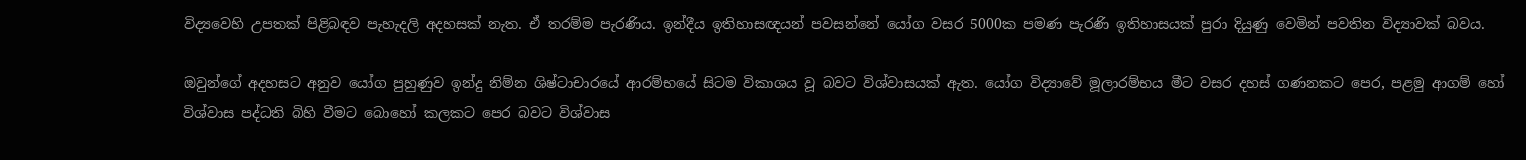විද්‍යවෙහි උපතක් පිළිබඳව පැහැදලි අදහසක් නැත. ඒ තරම්ම පැරණිය. ඉන්දීය ඉතිහාසඥයන් පවසන්නේ යෝග වසර 5000ක පමණ පැරණි ඉතිහාසයක් පුරා දියුණු වෙමින් පවතින විද්‍යාවක් බවය.

ඔවුන්ගේ අදහසට අනුව යෝග පුහුණුව ඉන්දු නිම්න ශිෂ්ටාචාරයේ ආරම්භයේ සිටම විකාශය වූ බවට විශ්වාසයක් ඇත. යෝග විද්‍යාවේ මූලාරම්භය මීට වසර දහස් ගණනකට පෙර, පළමු ආගම් හෝ විශ්වාස පද්ධති බිහි වීමට බොහෝ කලකට පෙර බවට විශ්වාස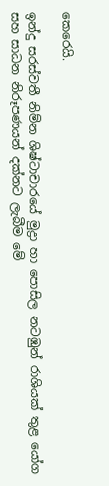කෙරෙයි.

ඉන්දු සරස්වතී නිම්න ශිෂ්ටාචාරයේ මුද්‍රා හා පොසිල නටඹුන් රාශියක් තුළ යෝග සහ සාධන නිරූපණයන් දක්නට ලැබීම මේ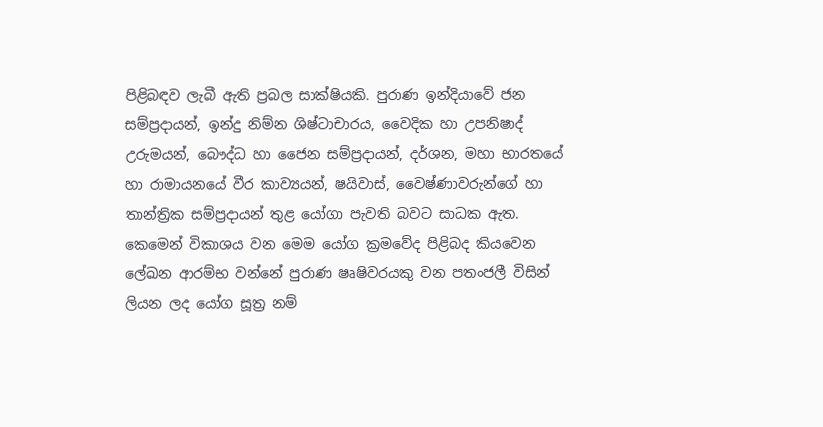පිළිබඳව ලැබී ඇති ප්‍රබල සාක්ෂියකි. පුරාණ ඉන්දියාවේ ජන සම්ප්‍රදායන්, ඉන්දු නිම්න ශිෂ්ටාචාරය, වෛදික හා උපනිෂාද් උරුමයන්, බෞද්ධ හා ජෛන සම්ප්‍රදායන්, දර්ශන, මහා භාරතයේ හා රාමායනයේ වීර කාව්‍යයන්, ෂයිවාස්, වෛෂ්ණාවරුන්ගේ හා තාන්ත්‍රික සම්ප්‍රදායන් තුළ යෝගා පැවති බවට සාධක ඇත. කෙමෙන් විකාශය වන මෙම යෝග ක්‍රමවේද පිළිබද කියවෙන ලේඛන ආරම්භ වන්නේ පුරාණ ෂෘෂිවරයකු වන පතංජලී විසින් ලියන ලද යෝග සූත්‍ර නම්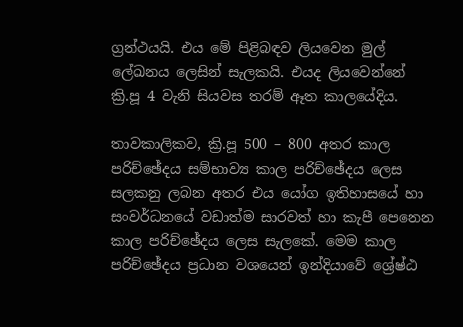ග්‍රන්ථයයි. එය මේ පිළිබඳව ලියවෙන මුල් ලේඛනය ලෙසින් සැලකයි. එයද ලියවෙන්නේ ක්‍රි.පූ 4 වැනි සියවස තරම් ඈත කාලයේදිය.

තාවකාලිකව, ක්‍රි.පූ 500 – 800 අතර කාල පරිච්ඡේදය සම්භාව්‍ය කාල පරිච්ඡේදය ලෙස සලකනු ලබන අතර එය යෝග ඉතිහාසයේ හා සංවර්ධනයේ වඩාත්ම සාරවත් හා කැපී පෙනෙන කාල පරිච්ඡේදය ලෙස සැලකේ. මෙම කාල පරිච්ඡේදය ප්‍රධාන වශයෙන් ඉන්දියාවේ ශ්‍රේෂ්ඨ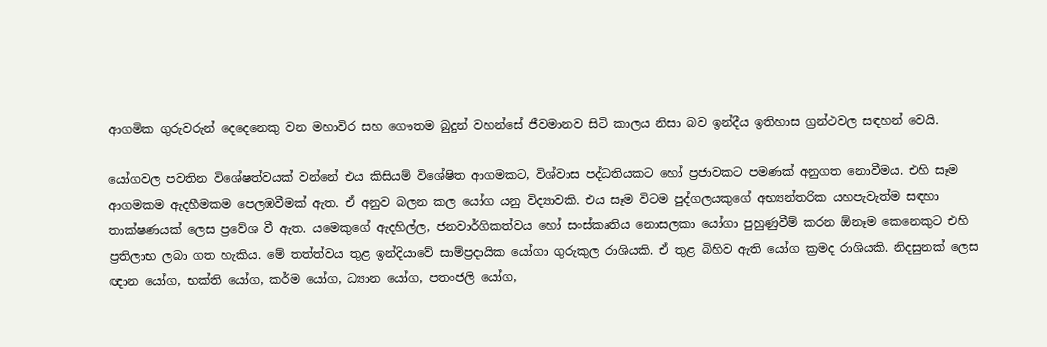ආගමික ගුරුවරුන් දෙදෙනෙකු වන මහාවිර සහ ගෞතම බුදුන් වහන්සේ ජීවමානව සිටි කාලය නිසා බව ඉන්දීය ඉතිහාස ග්‍රන්ථවල සඳහන් වෙයි.

යෝගවල පවතින විශේෂත්වයක් වන්නේ එය කිසියම් විශේෂිත ආගමකට, විශ්වාස පද්ධතියකට හෝ ප්‍රජාවකට පමණක් අනුගත නොවීමය. එහි සෑම ආගමකම ඇදහීමකම පෙලඹවීමක් ඇත. ඒ අනුව බලන කල යෝග යනු විද්‍යාවකි. එය සෑම විටම පුද්ගලයකුගේ අභ්‍යන්තරික යහපැවැත්ම සඳහා තාක්ෂණයක් ලෙස ප්‍රවේශ වී ඇත. යමෙකුගේ ඇදහිල්ල, ජනවාර්ගිකත්වය හෝ සංස්කෘතිය නොසලකා යෝගා පුහුණුවීම් කරන ඕනෑම කෙනෙකුට එහි ප්‍රතිලාභ ලබා ගත හැකිය. මේ තත්ත්වය තුළ ඉන්දියාවේ සාම්ප්‍රදායික යෝගා ගුරුකුල රාශියකි. ඒ තුළ බිහිව ඇති යෝග ක්‍රමද රාශියකි. නිදසුනක් ලෙස ඥාන යෝග, භක්ති යෝග, කර්ම යෝග, ධ්‍යාන යෝග, පතංජලි යෝග,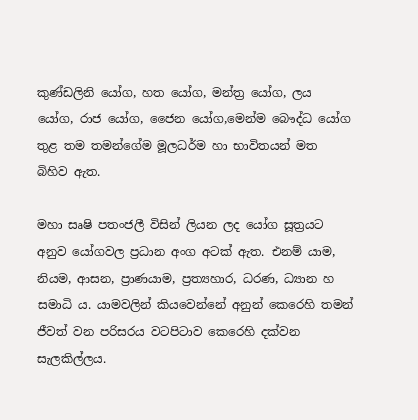කුණ්ඩලිනි යෝග, හත යෝග, මන්ත්‍ර යෝග, ලය යෝග, රාජ යෝග, ජෛන යෝග,මෙන්ම බෞද්ධ යෝග තුළ තම තමන්ගේම මූලධර්ම හා භාවිතයන් මත බිහිව ඇත.

මහා සෘෂි පතංජලී විසින් ලියන ලද යෝග සූත්‍රයට අනුව යෝගවල ප්‍රධාන අංග අටක් ඇත. එනම් යාම, නියම, ආසන, ප්‍රාණයාම, ප්‍රත්‍යහාර, ධරණ, ධ්‍යාන හ සමාධි ය. යාමවලින් කියවෙන්නේ අනුන් කෙරෙහි තමන් ජීවත් වන පරිසරය වටපිටාව කෙරෙහි දක්වන සැලකිල්ලය.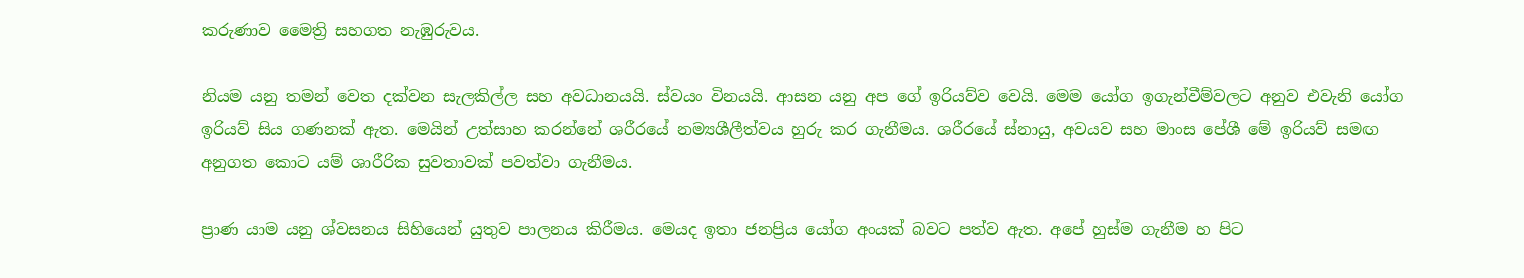කරුණාව මෛත්‍රි සහගත නැඹුරුවය.

නියම යනු තමන් වෙත දක්වන සැලකිල්ල සහ අවධානයයි. ස්වයං විනයයි. ආසන යනු අප ගේ ඉරියව්ව වෙයි. මෙම යෝග ඉගැන්වීම්වලට අනුව එවැනි යෝග ඉරියව් සිය ගණනක් ඇත. මෙයින් උත්සාහ කරන්නේ ශරීරයේ නම්‍යශීලීත්වය හුරු කර ගැනීමය. ශරීරයේ ස්නායු, අවයව සහ මාංස පේශී මේ ඉරියව් සමඟ අනුගත කොට යම් ශාරීරික සුවතාවක් පවත්වා ගැනීමය.

ප්‍රාණ යාම යනු ශ්වසනය සිහියෙන් යුතුව පාලනය කිරීමය. මෙයද ඉතා ජනප්‍රිය යෝග අංයක් බවට පත්ව ඇත. අපේ හුස්ම ගැනීම හ පිට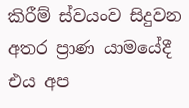කිරීම් ස්වයංව සිදුවන අතර ප්‍රාණ යාමයේදී එය අප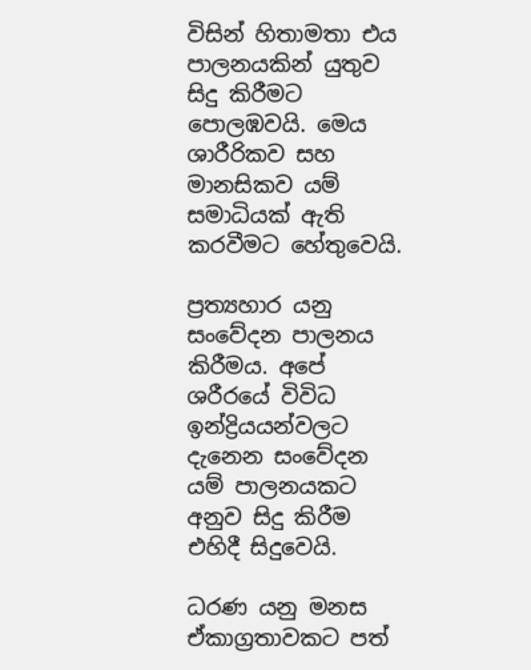විසින් හිතාමතා එය පාලනයකින් යුතුව සිදු කිරීමට පොලඹවයි. මෙය ශාරීරිකව සහ මානසිකව යම් සමාධියක් ඇති කරවීමට හේතුවෙයි.

ප්‍රත්‍යහාර යනු සංවේදන පාලනය කිරීමය. අපේ ශරීරයේ විවිධ ඉන්ද්‍රියයන්වලට දැනෙන සංවේදන යම් පාලනයකට අනුව සිදු කිරීම එහිදී සිදුවෙයි.

ධරණ යනු මනස ඒකාග්‍රතාවකට පත්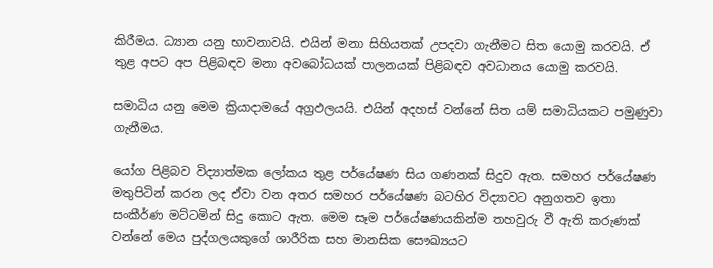කිරීමය. ධ්‍යාන යනු භාවනාවයි. එයින් මනා සිහියතක් උපදවා ගැනීමට සිත යොමු කරවයි. ඒ තුළ අපට අප පිළිබඳව මනා අවබෝධයක් පාලනයක් පිළිබඳව අවධානය යොමු කරවයි.

සමාධිය යනු මෙම ක්‍රියාදාමයේ අග්‍රඵලයයි. එයින් අදහස් වන්නේ සිත යම් සමාධියකට පමුණුවා ගැනීමය.

යෝග පිළිබව විද්‍යාත්මක ලෝකය තුළ පර්යේෂණ සිය ගණනක් සිදුව ඇත. සමහර පර්යේෂණ මතුපිටින් කරන ලද ඒවා වන අතර සමහර පර්යේෂණ බටහිර විද්‍යාවට අනුගතව ඉතා සංකීර්ණ මට්ටමින් සිදු කොට ඇත. මෙම සෑම පර්යේෂණයකින්ම තහවුරු වී ඇති කරුණක් වන්නේ මෙය පුද්ගලයකුගේ ශාරීරික සහ මානසික සෞඛ්‍යයට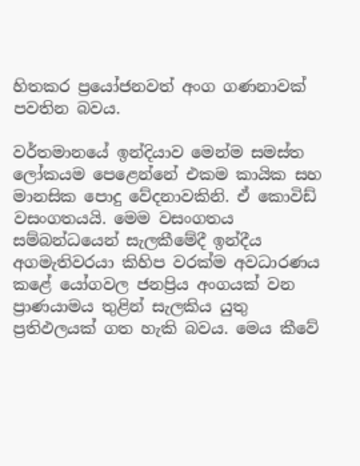හිතකර ප්‍රයෝජනවත් අංග ගණනාවක් පවතින බවය.

වර්තමානයේ ඉන්දියාව මෙන්ම සමස්ත ලෝකයම පෙළෙන්නේ එකම කායික සහ මානසික පොදු වේදනාවකිනි. ඒ කොවිඩ් වසංගතයයි. මෙම වසංගතය සම්බන්ධයෙන් සැලකීමේදී ඉන්දීය අගමැතිවරයා කිහිප වරක්ම අවධාරණය කළේ යෝගවල ජනප්‍රිය අංගයක් වන ප්‍රාණයාමය තුළින් සැලකිය යුතු ප්‍රතිඵලයක් ගත හැකි බවය. මෙය කීවේ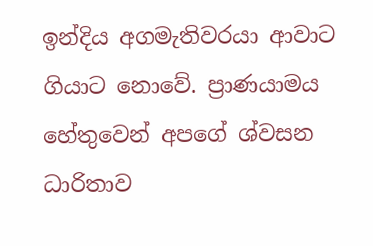ඉන්දිය අගමැතිවරයා ආවාට ගියාට නොවේ. ප්‍රාණයාමය හේතුවෙන් අපගේ ශ්වසන ධාරිතාව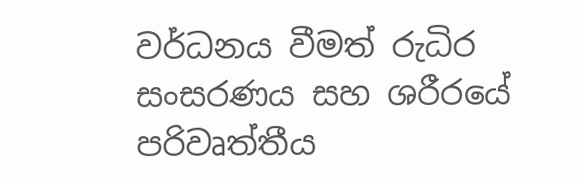වර්ධනය වීමත් රුධිර සංසරණය සහ ශරීරයේ පරිවෘත්තීය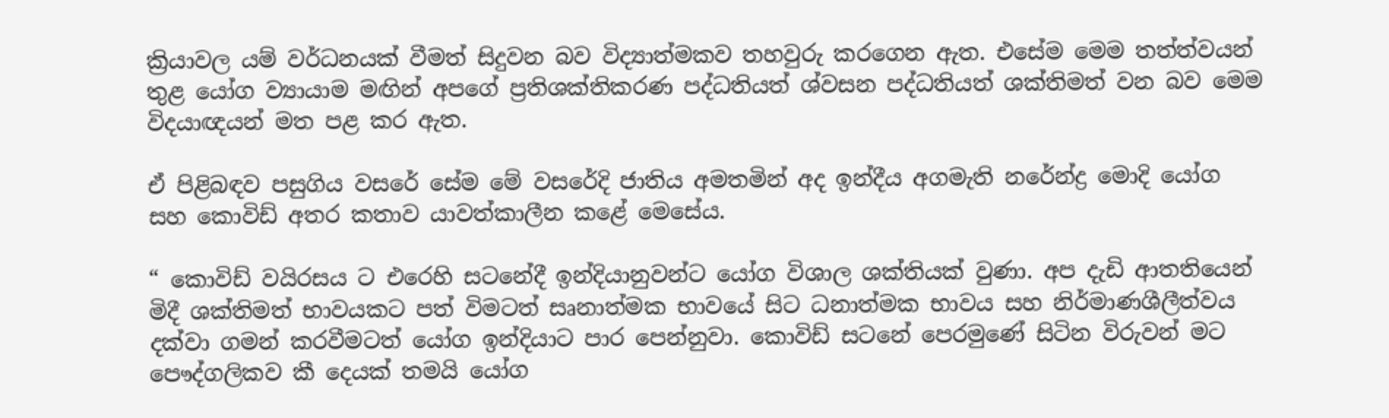ක්‍රියාවල යම් වර්ධනයක් වීමත් සිදුවන බව විද්‍යාත්මකව තහවුරු කරගෙන ඇත. එසේම මෙම තත්ත්වයන් තුළ යෝග ව්‍යායාම මඟින් අපගේ ප්‍රතිශක්තිකරණ පද්ධතියත් ශ්වසන පද්ධතියත් ශක්තිමත් වන බව මෙම විදයාඥයන් මත පළ කර ඇත.

ඒ පිළිබඳව පසුගිය වසරේ සේම මේ වසරේදි ජාතිය අමතමින් අද ඉන්දීය අගමැති නරේන්ද්‍ර මොදි යෝග සහ කොවිඩ් අතර කතාව යාවත්කාලීන කළේ මෙසේය.

“ කොවිඩ් වයිරසය ට එරෙහි සටනේදී ඉන්දියානුවන්ට යෝග විශාල ශක්තියක් වුණා. අප දැඩි ආතතියෙන් මිදී ශක්තිමත් භාවයකට පත් විමටත් සෘනාත්මක භාවයේ සිට ධනාත්මක භාවය සහ නිර්මාණශීලීත්වය දක්වා ගමන් කරවීමටත් යෝග ඉන්දියාට පාර පෙන්නුවා. කොවිඩ් සටනේ පෙරමුණේ සිටින විරුවන් මට පෞද්ගලිකව කී දෙයක් තමයි යෝග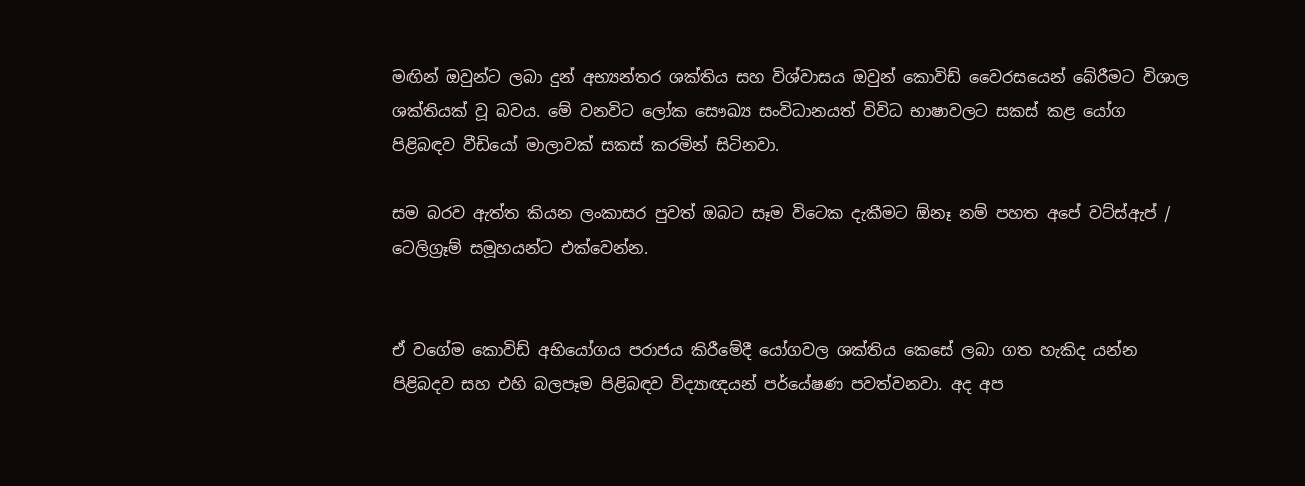මඟින් ඔවුන්ට ලබා දුන් අභ්‍යන්තර ශක්තිය සහ විශ්වාසය ඔවුන් කොවිඩ් වෛරසයෙන් බේරීමට විශාල ශක්තියක් වූ බවය. මේ වනවිට ලෝක සෞඛ්‍ය සංවිධානයත් විවිධ භාෂාවලට සකස් කළ යෝග පිළිබඳව වීඩියෝ මාලාවක් සකස් කරමින් සිටිනවා.

සම බරව ඇත්ත කියන ලංකාසර පුවත් ඔබට සෑම විටෙක දැකීමට ඕනෑ නම් පහත අපේ වට්ස්ඇප් / ටෙලිග්‍රෑම් සමූහයන්ට එක්වෙන්න.


ඒ වගේම කොවිඩ් අභියෝගය පරාජය කිරීමේදී යෝගවල ශක්තිය කෙසේ ලබා ගත හැකිද යන්න පිළිබදව සහ එහි බලපෑම පිළිබඳව විද්‍යාඥයන් පර්යේෂණ පවත්වනවා. අද අප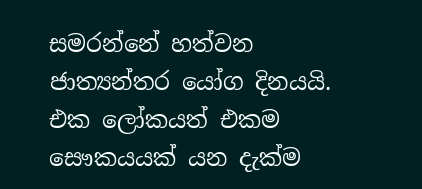සමරන්නේ හත්වන ජාත්‍යන්තර යෝග දිනයයි. එක ලෝකයත් එකම සෞකයයක් යන දැක්ම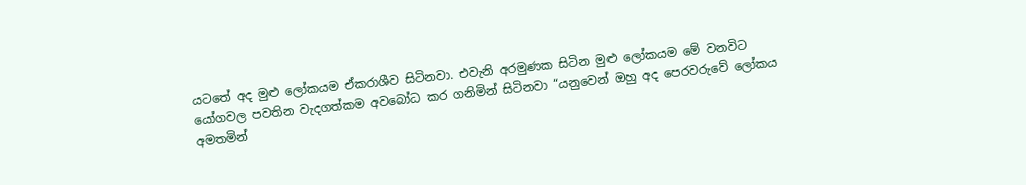යටතේ අද මුළු ලෝකයම ඒකරාශීව සිටිනවා. එවැනි අරමුණක සිටින මුළු ලෝකයම මේ වනවිට යෝගවල පවතින වැදගත්කම අවබෝධ කර ගනිමින් සිටිනවා “යනුවෙන් ඔහු අද පෙරවරුවේ ලෝකය අමතමින්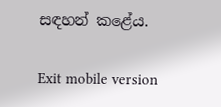සඳහන් කළේය.

Exit mobile version